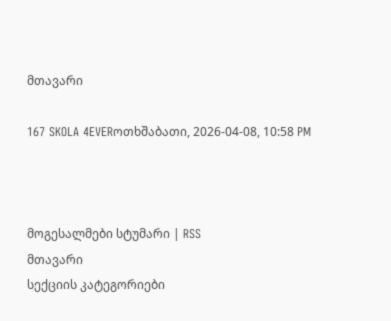მთავარი

167 SKOLA 4EVERოთხშაბათი, 2026-04-08, 10:58 PM



მოგესალმები სტუმარი | RSS
მთავარი
სექციის კატეგორიები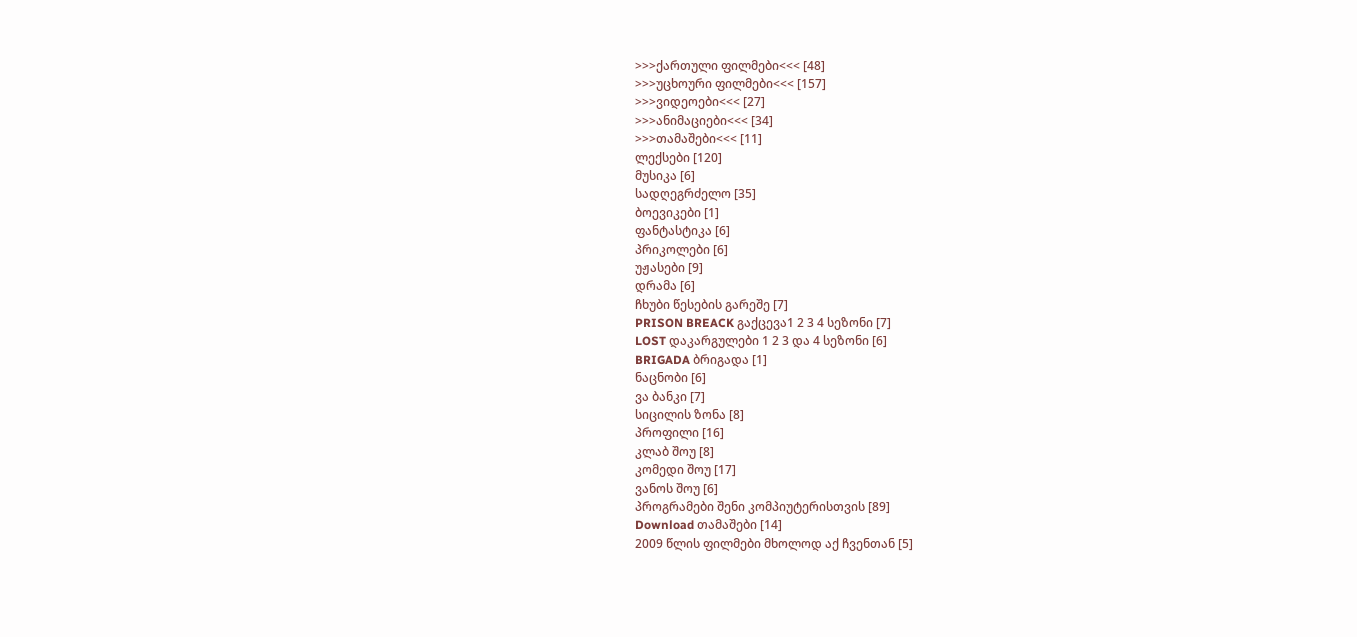>>>ქართული ფილმები<<< [48]
>>>უცხოური ფილმები<<< [157]
>>>ვიდეოები<<< [27]
>>>ანიმაციები<<< [34]
>>>თამაშები<<< [11]
ლექსები [120]
მუსიკა [6]
სადღეგრძელო [35]
ბოევიკები [1]
ფანტასტიკა [6]
პრიკოლები [6]
უჟასები [9]
დრამა [6]
ჩხუბი წესების გარეშე [7]
PRISON BREACK გაქცევა1 2 3 4 სეზონი [7]
LOST დაკარგულები 1 2 3 და 4 სეზონი [6]
BRIGADA ბრიგადა [1]
ნაცნობი [6]
ვა ბანკი [7]
სიცილის ზონა [8]
პროფილი [16]
კლაბ შოუ [8]
კომედი შოუ [17]
ვანოს შოუ [6]
პროგრამები შენი კომპიუტერისთვის [89]
Download თამაშები [14]
2009 წლის ფილმები მხოლოდ აქ ჩვენთან [5]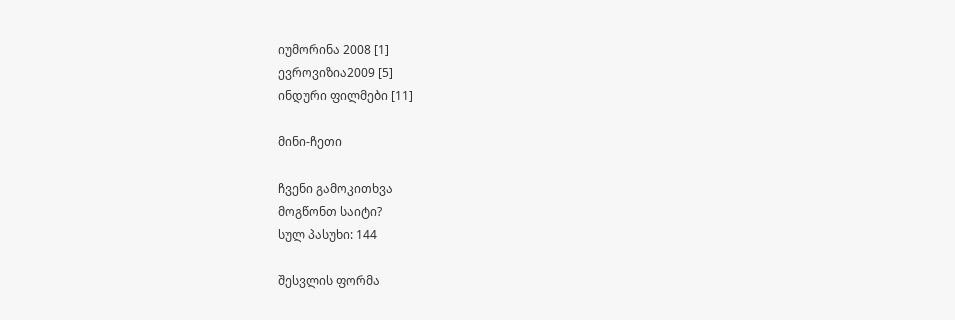იუმორინა 2008 [1]
ევროვიზია2009 [5]
ინდური ფილმები [11]

მინი-ჩეთი

ჩვენი გამოკითხვა
მოგწონთ საიტი?
სულ პასუხი: 144

შესვლის ფორმა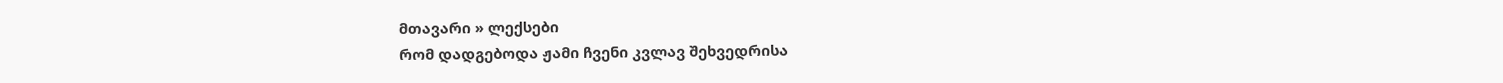მთავარი » ლექსები
რომ დადგებოდა ჟამი ჩვენი კვლავ შეხვედრისა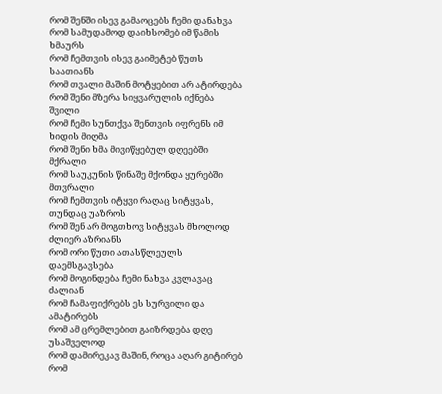რომ შენში ისევ გამაოცებს ჩემი დანახვა
რომ სამუდამოდ დაიხსომებ იმ წამის ხმაურს
რომ ჩემთვის ისევ გაიმეტებ წუთს საათიანს
რომ თვალი მაშინ მოტყებით არ ატირდება
რომ შენი მზერა სიყვარულის იქნება შვილი
რომ ჩემი სუნთქვა შენთვის იფრენს იმ ხიდის მიღმა
რომ შენი ხმა მივიწყებულ დღეებში მქრალი
რომ საუკუნის წინაშე მქონდა ყურებში მთვრალი
რომ ჩემთვის იტყვი რაღაც სიტყვას, თუნდაც უაზროს
რომ შენ არ მოგთხოვ სიტყვას მხოლოდ ძლიერ აზრიანს
რომ ორი წუთი ათასწლეულს დაემსგავსება
რომ მოგინდება ჩემი ნახვა კვლავაც ძალიან
რომ ჩამაფიქრებს ეს სურვილი და ამატირებს
რომ ამ ცრემლებით გაიზრდება დღე უსაშველოდ
რომ დამირეკავ მაშინ, როცა აღარ გიტირებ
რომ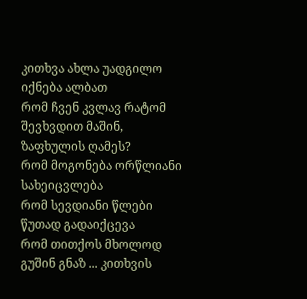კითხვა ახლა უადგილო იქნება ალბათ
რომ ჩვენ კვლავ რატომ შევხვდით მაშინ, ზაფხულის ღამეს?
რომ მოგონება ორწლიანი სახეიცვლება
რომ სევდიანი წლები წუთად გადაიქცევა
რომ თითქოს მხოლოდ გუშინ გნაზ ... კითხვის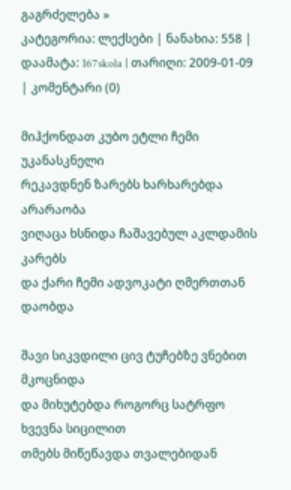გაგრძელება »
კატეგორია: ლექსები | ნანახია: 558 | დაამატა: 167skola | თარიღი: 2009-01-09 | კომენტარი (0)

მიჰქონდათ კუბო ეტლი ჩემი უკანასკნელი
რეკავდნენ ზარებს ხარხარებდა არარაობა
ვიღაცა ხსნიდა ჩაშავებულ აკლდამის კარებს
და ქარი ჩემი ადვოკატი ღმერთთან დაობდა

შავი სიკვდილი ცივ ტუჩებზე ვნებით მკოცნიდა
და მიხუტებდა როგორც სატრფო ხვევნა სიცილით
თმებს მიწეწავდა თვალებიდან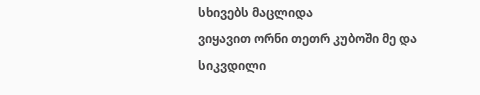სხივებს მაცლიდა
ვიყავით ორნი თეთრ კუბოში მე და სიკვდილი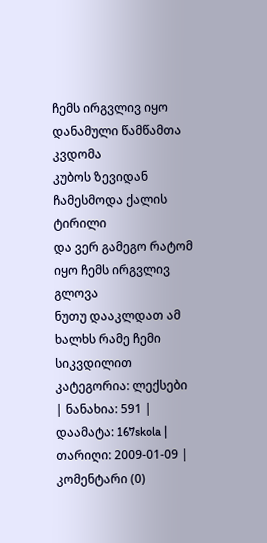ჩემს ირგვლივ იყო დანამული წამწამთა კვდომა
კუბოს ზევიდან ჩამესმოდა ქალის ტირილი
და ვერ გამეგო რატომ იყო ჩემს ირგვლივ გლოვა
ნუთუ დააკლდათ ამ ხალხს რამე ჩემი სიკვდილით
კატეგორია: ლექსები | ნანახია: 591 | დაამატა: 167skola | თარიღი: 2009-01-09 | კომენტარი (0)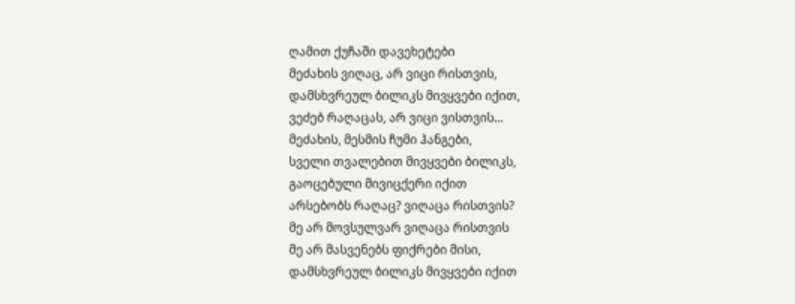ღამით ქუჩაში დავეხეტები
მეძახის ვიღაც, არ ვიცი რისთვის,
დამსხვრეულ ბილიკს მივყვები იქით,
ვეძებ რაღაცას, არ ვიცი ვისთვის...
მეძახის, მესმის ჩუმი ჰანგები,
სველი თვალებით მივყვები ბილიკს,
გაოცებული მივიცქერი იქით
არსებობს რაღაც? ვიღაცა რისთვის?
მე არ მოვსულვარ ვიღაცა რისთვის
მე არ მასვენებს ფიქრები მისი,
დამსხვრეულ ბილიკს მივყვები იქით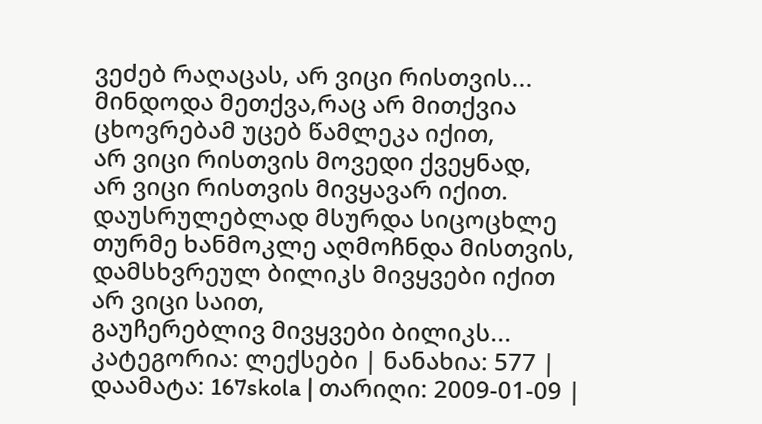ვეძებ რაღაცას, არ ვიცი რისთვის...
მინდოდა მეთქვა,რაც არ მითქვია
ცხოვრებამ უცებ წამლეკა იქით,
არ ვიცი რისთვის მოვედი ქვეყნად,
არ ვიცი რისთვის მივყავარ იქით.
დაუსრულებლად მსურდა სიცოცხლე
თურმე ხანმოკლე აღმოჩნდა მისთვის,
დამსხვრეულ ბილიკს მივყვები იქით
არ ვიცი საით,
გაუჩერებლივ მივყვები ბილიკს...
კატეგორია: ლექსები | ნანახია: 577 | დაამატა: 167skola | თარიღი: 2009-01-09 |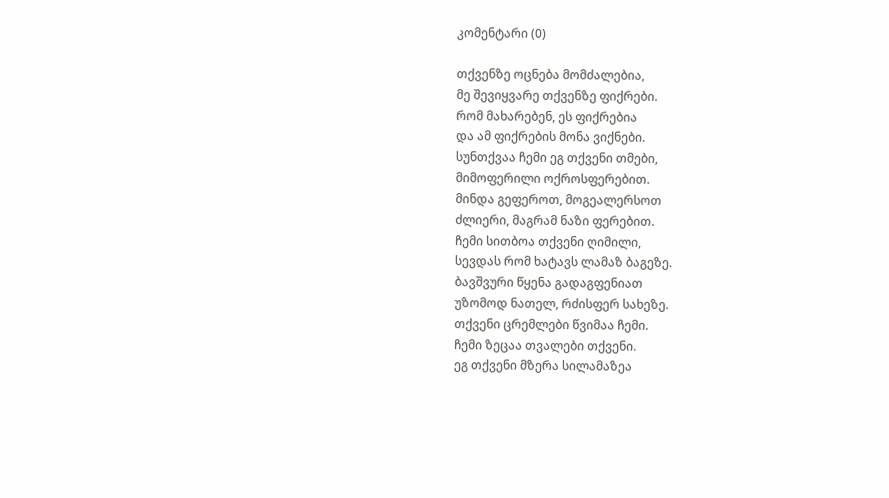კომენტარი (0)

თქვენზე ოცნება მომძალებია,
მე შევიყვარე თქვენზე ფიქრები.
რომ მახარებენ, ეს ფიქრებია
და ამ ფიქრების მონა ვიქნები.
სუნთქვაა ჩემი ეგ თქვენი თმები,
მიმოფერილი ოქროსფერებით.
მინდა გეფეროთ, მოგეალერსოთ
ძლიერი, მაგრამ ნაზი ფერებით.
ჩემი სითბოა თქვენი ღიმილი,
სევდას რომ ხატავს ლამაზ ბაგეზე.
ბავშვური წყენა გადაგფენიათ
უზომოდ ნათელ, რძისფერ სახეზე.
თქვენი ცრემლები წვიმაა ჩემი.
ჩემი ზეცაა თვალები თქვენი.
ეგ თქვენი მზერა სილამაზეა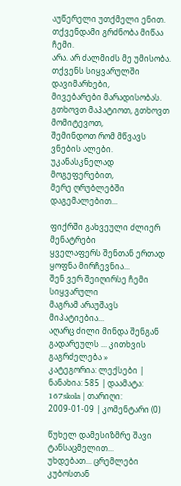აუწერელი უთქმელი ენით.
თქვენდამი გრძნობა მიწაა ჩემი.
არა. არ ძალმიძს მე უმისობა.
თქვენს სიყვარულში დავიმარხები,
მივებარები მარადისობას.
გთხოვთ მაპატიოთ, გთხოვთ მომიტევოთ,
შემინდოთ რომ მწვავს ვნების ალები.
უკანასკნელად მოგეფერებით,
მერე ღრუბლებში დაგემალებით...

ფიქრში გახვეული ძლიერ მენატრები
ყველაფერს შენთან ერთად ყოფნა მირჩევნია...
შენ ვერ შეიღირსე ჩემი სიყვარული
მაგრამ არაუშავს მიპატიებია...
აღარც ძილი მინდა შენგან გადარეულს ... კითხვის გაგრძელება »
კატეგორია: ლექსები | ნანახია: 585 | დაამატა: 167skola | თარიღი: 2009-01-09 | კომენტარი (0)

წუხელ დამესიზმრე შავი ტანსაცმელით...
უხდებათ... ცრემლები კუბოსთან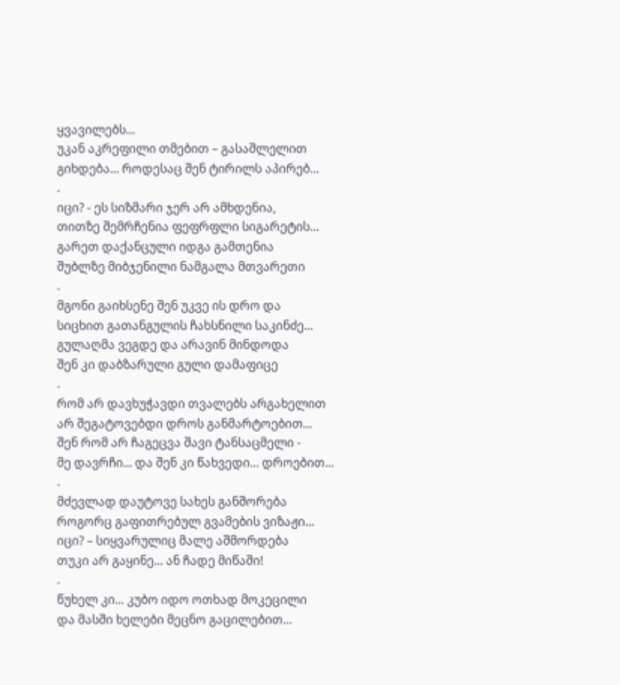ყვავილებს...
უკან აკრეფილი თმებით – გასაშლელით
გიხდება... როდესაც შენ ტირილს აპირებ...
.
იცი? - ეს სიზმარი ჯერ არ ამხდენია,
თითზე შემრჩენია ფეფრფლი სიგარეტის...
გარეთ დაქანცული იდგა გამთენია
შუბლზე მიბჯენილი ნამგალა მთვარეთი
.
მგონი გაიხსენე შენ უკვე ის დრო და
სიცხით გათანგულის ჩახსნილი საკინძე...
გულაღმა ვეგდე და არავინ მინდოდა
შენ კი დაბზარული გული დამაფიცე
.
რომ არ დავხუჭავდი თვალებს არგახელით
არ შეგატოვებდი დროს განმარტოებით...
შენ რომ არ ჩაგეცვა შავი ტანსაცმელი -
მე დავრჩი... და შენ კი წახვედი... დროებით...
.
მძევლად დაუტოვე სახეს განშორება
როგორც გაფითრებულ გვამების ვიზაჟი...
იცი? – სიყვარულიც მალე აშმორდება
თუკი არ გაყინე... ან ჩადე მიწაში!
.
წუხელ კი... კუბო იდო ოთხად მოკეცილი
და მასში ხელები მეცნო გაცილებით...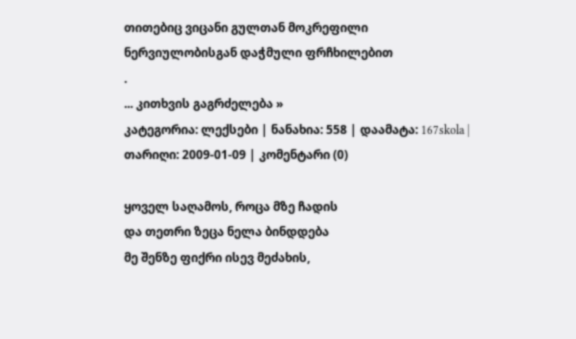თითებიც ვიცანი გულთან მოკრეფილი
ნერვიულობისგან დაჭმული ფრჩხილებით
.
... კითხვის გაგრძელება »
კატეგორია: ლექსები | ნანახია: 558 | დაამატა: 167skola | თარიღი: 2009-01-09 | კომენტარი (0)

ყოველ საღამოს, როცა მზე ჩადის
და თეთრი ზეცა ნელა ბინდდება
მე შენზე ფიქრი ისევ მეძახის,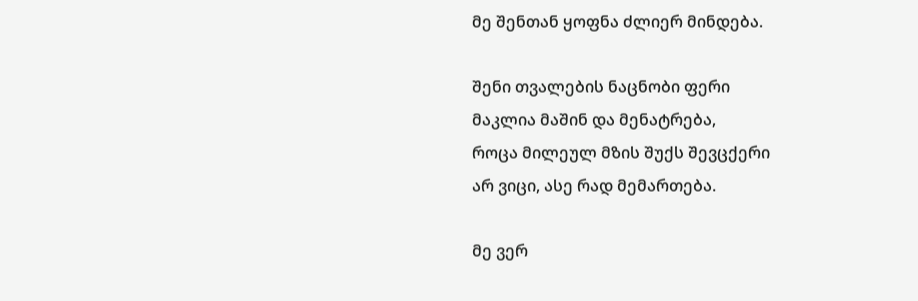მე შენთან ყოფნა ძლიერ მინდება.

შენი თვალების ნაცნობი ფერი
მაკლია მაშინ და მენატრება,
როცა მილეულ მზის შუქს შევცქერი
არ ვიცი, ასე რად მემართება.

მე ვერ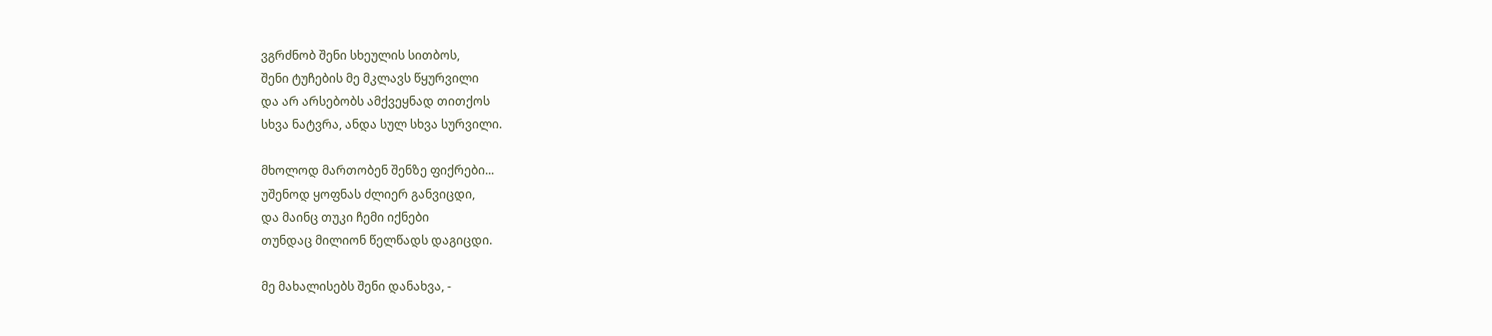ვგრძნობ შენი სხეულის სითბოს,
შენი ტუჩების მე მკლავს წყურვილი
და არ არსებობს ამქვეყნად თითქოს
სხვა ნატვრა, ანდა სულ სხვა სურვილი.

მხოლოდ მართობენ შენზე ფიქრები...
უშენოდ ყოფნას ძლიერ განვიცდი,
და მაინც თუკი ჩემი იქნები
თუნდაც მილიონ წელწადს დაგიცდი.

მე მახალისებს შენი დანახვა, -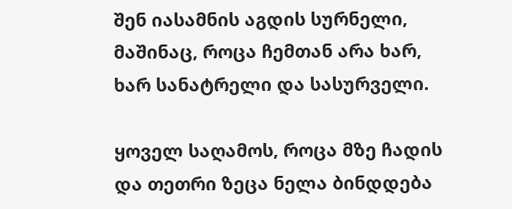შენ იასამნის აგდის სურნელი,
მაშინაც, როცა ჩემთან არა ხარ,
ხარ სანატრელი და სასურველი.

ყოველ საღამოს, როცა მზე ჩადის
და თეთრი ზეცა ნელა ბინდდება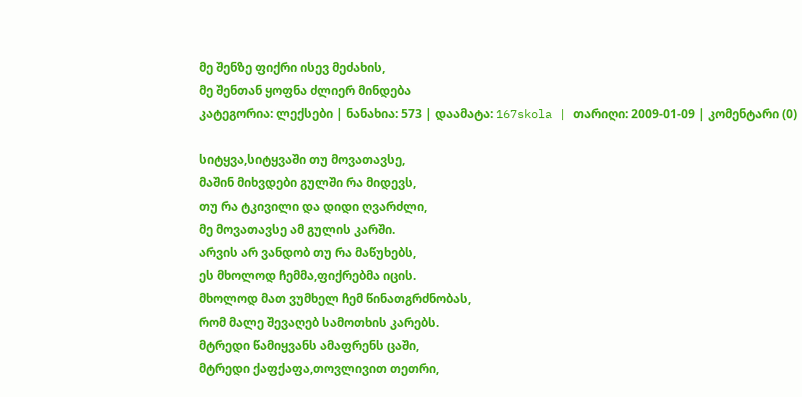მე შენზე ფიქრი ისევ მეძახის,
მე შენთან ყოფნა ძლიერ მინდება
კატეგორია: ლექსები | ნანახია: 573 | დაამატა: 167skola | თარიღი: 2009-01-09 | კომენტარი (0)

სიტყვა,სიტყვაში თუ მოვათავსე,
მაშინ მიხვდები გულში რა მიდევს,
თუ რა ტკივილი და დიდი ღვარძლი,
მე მოვათავსე ამ გულის კარში.
არვის არ ვანდობ თუ რა მაწუხებს,
ეს მხოლოდ ჩემმა,ფიქრებმა იცის.
მხოლოდ მათ ვუმხელ ჩემ წინათგრძნობას,
რომ მალე შევაღებ სამოთხის კარებს.
მტრედი წამიყვანს ამაფრენს ცაში,
მტრედი ქაფქაფა,თოვლივით თეთრი,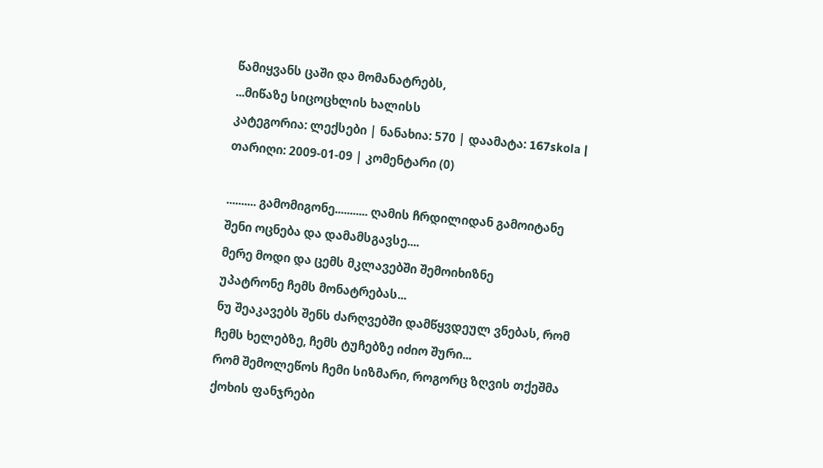წამიყვანს ცაში და მომანატრებს,
...მიწაზე სიცოცხლის ხალისს
კატეგორია: ლექსები | ნანახია: 570 | დაამატა: 167skola | თარიღი: 2009-01-09 | კომენტარი (0)

.......... გამომიგონე........... ღამის ჩრდილიდან გამოიტანე შენი ოცნება და დამამსგავსე....
მერე მოდი და ცემს მკლავებში შემოიხიზნე
უპატრონე ჩემს მონატრებას...
ნუ შეაკავებს შენს ძარღვებში დამწყვდეულ ვნებას, რომ ჩემს ხელებზე, ჩემს ტუჩებზე იძიო შური...
რომ შემოლეწოს ჩემი სიზმარი, როგორც ზღვის თქეშმა ქოხის ფანჯრები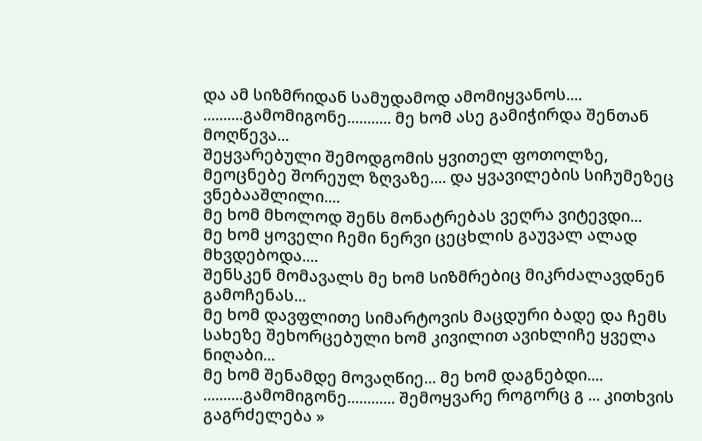და ამ სიზმრიდან სამუდამოდ ამომიყვანოს....
..........გამომიგონე........... მე ხომ ასე გამიჭირდა შენთან მოღწევა...
შეყვარებული შემოდგომის ყვითელ ფოთოლზე,
მეოცნებე შორეულ ზღვაზე.... და ყვავილების სიჩუმეზეც ვნებააშლილი....
მე ხომ მხოლოდ შენს მონატრებას ვეღრა ვიტევდი...
მე ხომ ყოველი ჩემი ნერვი ცეცხლის გაუვალ ალად მხვდებოდა....
შენსკენ მომავალს მე ხომ სიზმრებიც მიკრძალავდნენ გამოჩენას...
მე ხომ დავფლითე სიმარტოვის მაცდური ბადე და ჩემს სახეზე შეხორცებული ხომ კივილით ავიხლიჩე ყველა ნიღაბი...
მე ხომ შენამდე მოვაღწიე... მე ხომ დაგნებდი....
..........გამომიგონე............ შემოყვარე როგორც გ ... კითხვის გაგრძელება »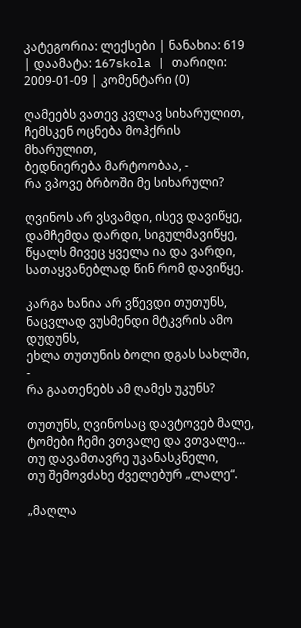კატეგორია: ლექსები | ნანახია: 619 | დაამატა: 167skola | თარიღი: 2009-01-09 | კომენტარი (0)

ღამეებს ვათევ კვლავ სიხარულით,
ჩემსკენ ოცნება მოჰქრის მხარულით,
ბედნიერება მარტოობაა, -
რა ვპოვე ბრბოში მე სიხარული?

ღვინოს არ ვსვამდი, ისევ დავიწყე,
დამჩემდა დარდი, სიგულმავიწყე,
წყალს მივეც ყველა ია და ვარდი,
სათაყვანებლად წინ რომ დავიწყე.

კარგა ხანია არ ვწევდი თუთუნს,
ნაცვლად ვუსმენდი მტკვრის ამო დუდუნს,
ეხლა თუთუნის ბოლი დგას სახლში, -
რა გაათენებს ამ ღამეს უკუნს?

თუთუნს, ღვინოსაც დავტოვებ მალე,
ტომები ჩემი ვთვალე და ვთვალე...
თუ დავამთავრე უკანასკნელი,
თუ შემოვძახე ძველებურ „ლალე“.

„მაღლა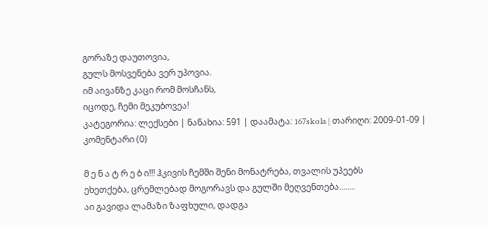გორაზე დაუთოვია,
გულს მოსვენება ვერ უპოვია.
იმ აივანზე კაცი რომ მოსჩანს,
იცოდე, ჩემი მეკუბოვეა!
კატეგორია: ლექსები | ნანახია: 591 | დაამატა: 167skola | თარიღი: 2009-01-09 | კომენტარი (0)

მ ე ნ ა ტ რ ე ბ ი!!! ჰკივის ჩემში შენი მონატრება, თვალის უპეებს
ეხეთქება, ცრემლებად მოგორავს და გულში მეღვენთება........
აი გავიდა ლამაზი ზაფხული, დადგა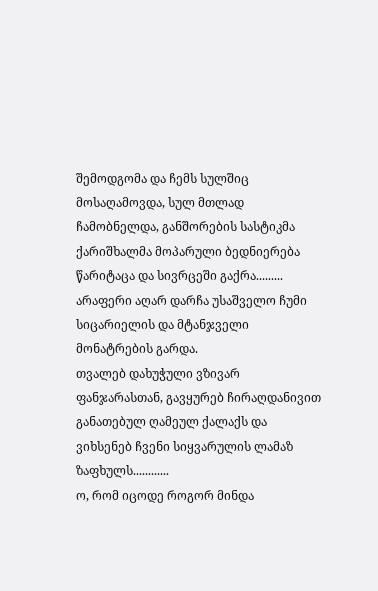შემოდგომა და ჩემს სულშიც
მოსაღამოვდა, სულ მთლად ჩამობნელდა, განშორების სასტიკმა
ქარიშხალმა მოპარული ბედნიერება წარიტაცა და სივრცეში გაქრა.........
არაფერი აღარ დარჩა უსაშველო ჩუმი სიცარიელის და მტანჯველი
მონატრების გარდა.
თვალებ დახუჭული ვზივარ ფანჯარასთან, გავყურებ ჩირაღდანივით
განათებულ ღამეულ ქალაქს და ვიხსენებ ჩვენი სიყვარულის ლამაზ
ზაფხულს............
ო, რომ იცოდე როგორ მინდა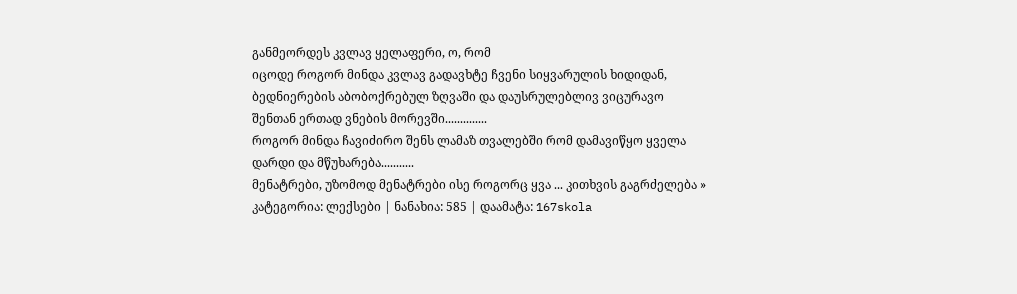განმეორდეს კვლავ ყელაფერი, ო, რომ
იცოდე როგორ მინდა კვლავ გადავხტე ჩვენი სიყვარულის ხიდიდან,
ბედნიერების აბობოქრებულ ზღვაში და დაუსრულებლივ ვიცურავო
შენთან ერთად ვნების მორევში..............
როგორ მინდა ჩავიძირო შენს ლამაზ თვალებში რომ დამავიწყო ყველა
დარდი და მწუხარება...........
მენატრები, უზომოდ მენატრები ისე როგორც ყვა ... კითხვის გაგრძელება »
კატეგორია: ლექსები | ნანახია: 585 | დაამატა: 167skola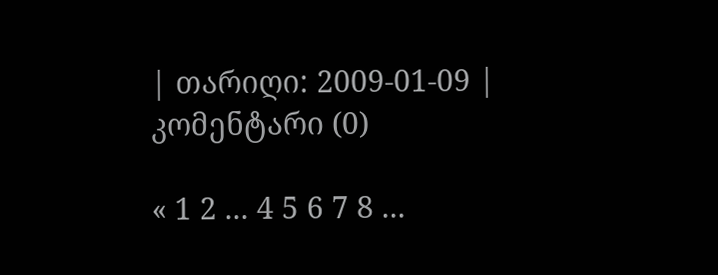| თარიღი: 2009-01-09 | კომენტარი (0)

« 1 2 ... 4 5 6 7 8 ...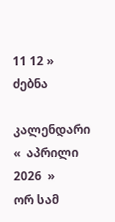11 12 »
ძებნა

კალენდარი
«  აპრილი 2026  »
ორ სამ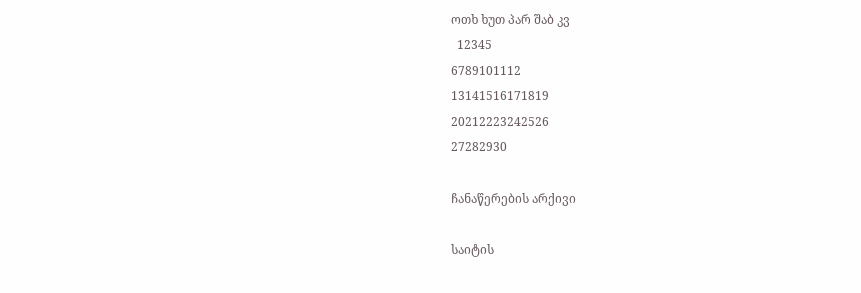ოთხ ხუთ პარ შაბ კვ
  12345
6789101112
13141516171819
20212223242526
27282930

ჩანაწერების არქივი

საიტის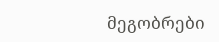მეგობრები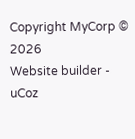Copyright MyCorp © 2026
Website builder - uCoz